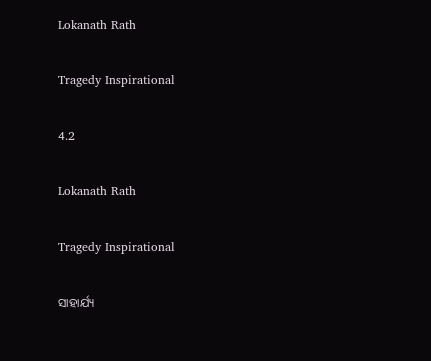Lokanath Rath

Tragedy Inspirational

4.2

Lokanath Rath

Tragedy Inspirational

ସାହାର୍ଯ୍ୟ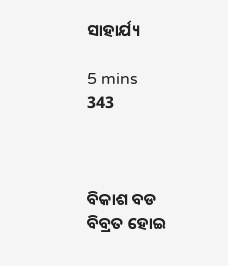ସାହାର୍ଯ୍ୟ

5 mins
343



ବିକାଶ ବଡ ବିବ୍ରତ ହୋଇ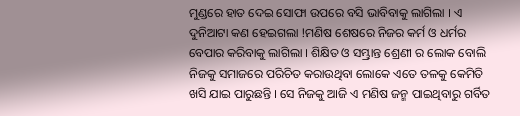ମୁଣ୍ଡରେ ହାତ ଦେଇ ସୋଫା ଉପରେ ବସି ଭାବିବାକୁ ଲାଗିଲା । ଏ ଦୁନିଆଟା କଣ ହେଇଗଲା !ମଣିଷ ଶେଷରେ ନିଜର କର୍ମ ଓ ଧର୍ମର ବେପାର କରିବାକୁ ଲାଗିଲା । ଶିକ୍ଷିତ ଓ ସମ୍ଭ୍ରାନ୍ତ ଶ୍ରେଣୀ ର ଲୋକ ବୋଲି ନିଜକୁ ସମାଜରେ ପରିଚିତ କରାଉଥିବା ଲୋକେ ଏତେ ତଳକୁ କେମିତି ଖସି ଯାଇ ପାରୁଛନ୍ତି । ସେ ନିଜକୁ ଆଜି ଏ ମଣିଷ ଜନ୍ମ ପାଇଥିବାରୁ ଗର୍ବିତ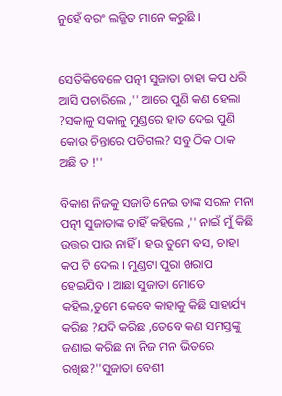ନୁହେଁ ବରଂ ଲଜ୍ଜିତ ମାନେ କରୁଛି ।


ସେତିକିବେଳେ ପତ୍ନୀ ସୁଜାତା ଚାହା କପ ଧରି ଆସି ପଚାରିଲେ ,'' ଆରେ ପୁଣି କଣ ହେଲା ?ସକାଳୁ ସକାଳୁ ମୁଣ୍ଡରେ ହାତ ଦେଇ ପୁଣି କୋଉ ଚିନ୍ତାରେ ପଡିଗଲ? ସବୁ ଠିକ ଠାକ ଅଛି ତ !''

ବିକାଶ ନିଜକୁ ସଜାଡି ନେଇ ତାଙ୍କ ସରଳ ମନା ପତ୍ନୀ ସୁଜାତାଙ୍କ ଚାହିଁ କହିଲେ ,'' ନାଇଁ ମୁଁ କିଛି ଉତ୍ତର ପାଉ ନାହିଁ । ହଉ ତୁମେ ବସ, ଚାହା କପ ଟି ଦେଲ । ମୁଣ୍ଡଟା ପୁରା ଖରାପ ହେଇଯିବ । ଆଛା ସୁଜାତା ମୋତେ କହିଲ,ତୁମେ କେବେ କାହାକୁ କିଛି ସାହାର୍ଯ୍ୟ କରିଛ ?ଯଦି କରିଛ ,ତେବେ କଣ ସମସ୍ତଙ୍କୁ ଜଣାଇ କରିଛ ନା ନିଜ ମନ ଭିତରେ ରଖିଛ?''ସୁଜାତା ବେଶୀ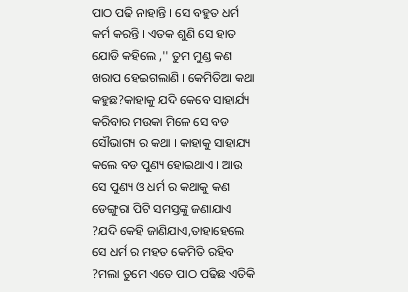ପାଠ ପଢି ନାହାନ୍ତି । ସେ ବହୁତ ଧର୍ମ କର୍ମ କରନ୍ତି । ଏତକ ଶୁଣି ସେ ହାତ ଯୋଡି କହିଲେ ,'' ତୁମ ମୁଣ୍ଡ କଣ ଖରାପ ହେଇଗଲାଣି । କେମିତିଆ କଥା କହୁଛ?କାହାକୁ ଯଦି କେବେ ସାହାର୍ଯ୍ୟ କରିବାର ମଉକା ମିଳେ ସେ ବଡ ସୌଭାଗ୍ୟ ର କଥା । କାହାକୁ ସାହାଯ୍ୟ କଲେ ବଡ ପୁଣ୍ୟ ହୋଇଥାଏ । ଆଉ ସେ ପୁଣ୍ୟ ଓ ଧର୍ମ ର କଥାକୁ କଣ ଡେଙ୍ଗୁରା ପିଟି ସମସ୍ତଙ୍କୁ ଜଣାଯାଏ ?ଯଦି କେହି ଜାଣିଯାଏ,ତାହାହେଲେ ସେ ଧର୍ମ ର ମହତ କେମିତି ରହିବ ?ମଲା ତୁମେ ଏତେ ପାଠ ପଢିଛ ଏତିକି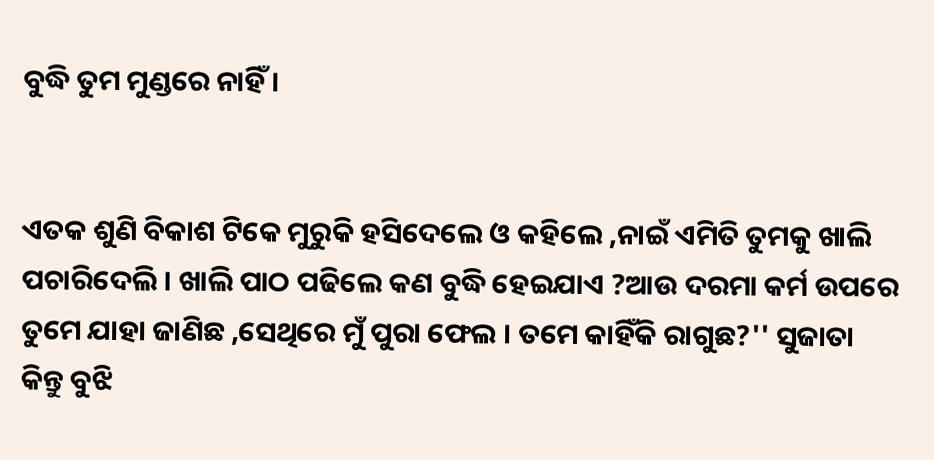ବୁଦ୍ଧି ତୁମ ମୁଣ୍ଡରେ ନାହିଁ ।


ଏତକ ଶୁଣି ବିକାଶ ଟିକେ ମୁରୁକି ହସିଦେଲେ ଓ କହିଲେ ,ନାଇଁ ଏମିତି ତୁମକୁ ଖାଲି ପଚାରିଦେଲି । ଖାଲି ପାଠ ପଢିଲେ କଣ ବୁଦ୍ଧି ହେଇଯାଏ ?ଆଉ ଦରମା କର୍ମ ଉପରେ ତୁମେ ଯାହା ଜାଣିଛ ,ସେଥିରେ ମୁଁ ପୁରା ଫେଲ । ତମେ କାହିଁକି ରାଗୁଛ?'' ସୁଜାତା କିନ୍ତୁ ବୁଝି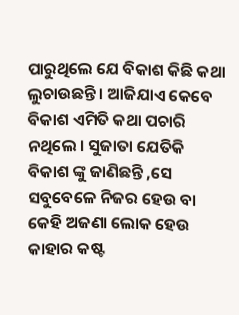ପାରୁଥିଲେ ଯେ ବିକାଶ କିଛି କଥା ଲୁଚାଉଛନ୍ତି । ଆଜିଯାଏ କେବେ ବିକାଶ ଏମିତି କଥା ପଚାରି ନଥିଲେ । ସୁଜାତା ଯେତିକି ବିକାଶ ଙ୍କୁ ଜାଣିଛନ୍ତି ,ସେ ସବୁବେଳେ ନିଜର ହେଉ ବା କେହି ଅଜଣା ଲୋକ ହେଉ କାହାର କଷ୍ଟ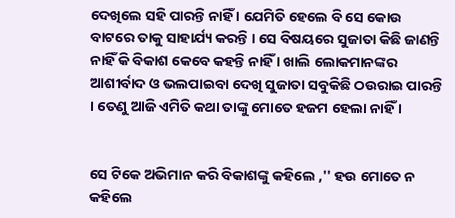ଦେଖିଲେ ସହି ପାରନ୍ତି ନାହିଁ । ଯେମିତି ହେଲେ ବି ସେ କୋଉ ବାଟରେ ତାକୁ ସାହାର୍ଯ୍ୟ କରନ୍ତି । ସେ ବିଷୟରେ ସୁଜାତା କିଛି ଜାଣନ୍ତି ନାହିଁ କି ବିକାଶ କେବେ କହନ୍ତି ନାହିଁ । ଖାଲି ଲୋକମାନଙ୍କର ଆଶୀର୍ବାଦ ଓ ଭଲପାଇବା ଦେଖି ସୁଜାତା ସବୁକିଛି ଠଉରାଇ ପାରନ୍ତି । ତେଣୁ ଆଜି ଏମିତି କଥା ତାଙ୍କୁ ମୋତେ ହଜମ ହେଲା ନାହିଁ ।


ସେ ଟିକେ ଅଭିମାନ କରି ବିକାଶଙ୍କୁ କହିଲେ ,'' ହଉ ମୋତେ ନ କହିଲେ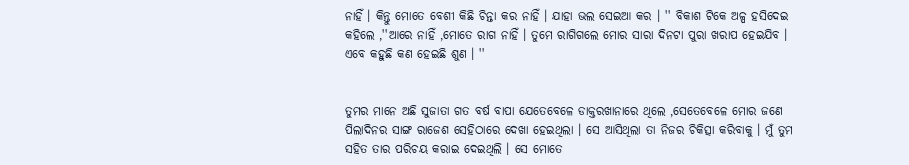ନାହିଁ । କିନ୍ତୁ ମୋତେ ବେଶୀ କିଛି ଚିନ୍ତା କର ନାହିଁ । ଯାହା ଭଲ ସେଇଆ କର । '' ବିକାଶ ଟିକେ ଅଳ୍ପ ହସିଦେଇ କହିଲେ ,''ଆରେ ନାହିଁ ,ମୋତେ ରାଗ ନାହିଁ । ତୁମେ ରାଗିଗଲେ ମୋର ସାରା ଦିନଟା ପୁରା ଖରାପ ହେଇଯିବ । ଏବେ କହୁଛି କଣ ହେଇଛି ଶୁଣ । ''


ତୁମର ମାନେ ଅଛି ସୁଜାତା ଗତ ବର୍ଷ ବାପା ଯେତେବେଳେ ଡାକ୍ତରଖାନାରେ ଥିଲେ ,ସେତେବେଳେ ମୋର ଜଣେ ପିଲାଦିନର ସାଙ୍ଗ ରାଜେଶ ସେହିଠାରେ ଦେଖା ହେଇଥିଲା । ସେ ଆସିଥିଲା ତା ନିଜର ଚିକିତ୍ସା କରିବାକୁ । ମୁଁ ତୁମ ସହିତ ତାର ପରିଚୟ କରାଇ ଦେଇଥିଲି । ସେ ମୋତେ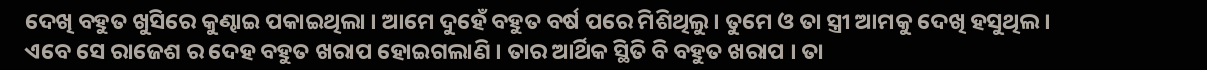ଦେଖି ବହୁତ ଖୁସିରେ କୁଣ୍ଢାଇ ପକାଇଥିଲା । ଆମେ ଦୁହେଁ ବହୁତ ବର୍ଷ ପରେ ମିଶିଥିଲୁ । ତୁମେ ଓ ତା ସ୍ତ୍ରୀ ଆମକୁ ଦେଖି ହସୁଥିଲ । ଏବେ ସେ ରାଜେଶ ର ଦେହ ବହୁତ ଖରାପ ହୋଇଗଲାଣି । ତାର ଆର୍ଥିକ ସ୍ଥିତି ବି ବହୁତ ଖରାପ । ତା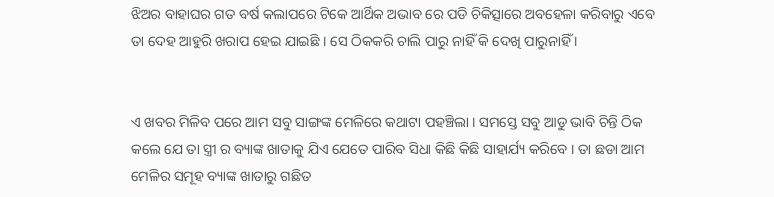ଝିଅର ବାହାଘର ଗତ ବର୍ଷ କଲାପରେ ଟିକେ ଆର୍ଥିକ ଅଭାବ ରେ ପଡି ଚିକିତ୍ସାରେ ଅବହେଳା କରିବାରୁ ଏବେ ତା ଦେହ ଆହୁରି ଖରାପ ହେଇ ଯାଇଛି । ସେ ଠିକକରି ଚାଲି ପାରୁ ନାହିଁ କି ଦେଖି ପାରୁନାହିଁ ।


ଏ ଖବର ମିଳିବ ପରେ ଆମ ସବୁ ସାଙ୍ଗଙ୍କ ମେଳିରେ କଥାଟା ପହଞ୍ଚିଲା । ସମସ୍ତେ ସବୁ ଆଡୁ ଭାବି ଚିନ୍ତି ଠିକ କଲେ ଯେ ତା ସ୍ତ୍ରୀ ର ବ୍ୟାଙ୍କ ଖାତାକୁ ଯିଏ ଯେତେ ପାରିବ ସିଧା କିଛି କିଛି ସାହାର୍ଯ୍ୟ କରିବେ । ତା ଛଡା ଆମ ମେଳିର ସମୂହ ବ୍ୟାଙ୍କ ଖାତାରୁ ଗଛିତ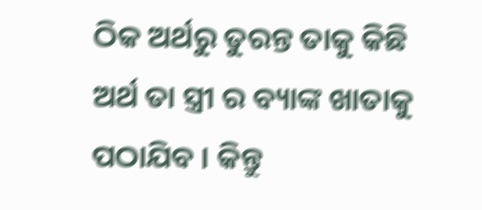ଠିକ ଅର୍ଥରୁ ତୁରନ୍ତ ତାକୁ କିଛି ଅର୍ଥ ତା ସ୍ତ୍ରୀ ର ବ୍ୟାଙ୍କ ଖାତାକୁ ପଠାଯିବ । କିନ୍ତୁ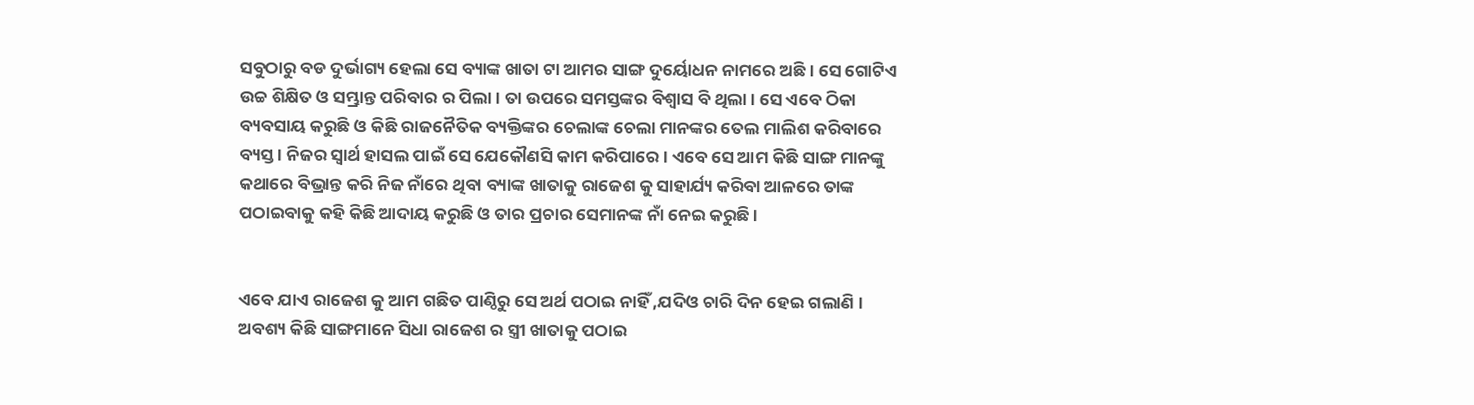ସବୁଠାରୁ ବଡ ଦୁର୍ଭାଗ୍ୟ ହେଲା ସେ ବ୍ୟାଙ୍କ ଖାତା ଟା ଆମର ସାଙ୍ଗ ଦୁର୍ୟୋଧନ ନାମରେ ଅଛି । ସେ ଗୋଟିଏ ଉଚ୍ଚ ଶିକ୍ଷିତ ଓ ସମ୍ଭ୍ରାନ୍ତ ପରିବାର ର ପିଲା । ତା ଉପରେ ସମସ୍ତଙ୍କର ବିଶ୍ୱାସ ବି ଥିଲା । ସେ ଏବେ ଠିକା ବ୍ୟବସାୟ କରୁଛି ଓ କିଛି ରାଜନୈତିକ ବ୍ୟକ୍ତିଙ୍କର ଚେଲାଙ୍କ ଚେଲା ମାନଙ୍କର ତେଲ ମାଲିଶ କରିବାରେ ବ୍ୟସ୍ତ । ନିଜର ସ୍ୱାର୍ଥ ହାସଲ ପାଇଁ ସେ ଯେକୌଣସି କାମ କରିପାରେ । ଏବେ ସେ ଆମ କିଛି ସାଙ୍ଗ ମାନଙ୍କୁ କଥାରେ ବିଭ୍ରାନ୍ତ କରି ନିଜ ନାଁରେ ଥିବା ବ୍ୟାଙ୍କ ଖାତାକୁ ରାଜେଶ କୁ ସାହାର୍ଯ୍ୟ କରିବା ଆଳରେ ତାଙ୍କ ପଠାଇବାକୁ କହି କିଛି ଆଦାୟ କରୁଛି ଓ ତାର ପ୍ରଚାର ସେମାନଙ୍କ ନାଁ ନେଇ କରୁଛି ।


ଏବେ ଯାଏ ରାଜେଶ କୁ ଆମ ଗଛିତ ପାଣ୍ଠିରୁ ସେ ଅର୍ଥ ପଠାଇ ନାହିଁ ,ଯଦିଓ ଚାରି ଦିନ ହେଇ ଗଲାଣି । ଅବଶ୍ୟ କିଛି ସାଙ୍ଗମାନେ ସିଧା ରାଜେଶ ର ସ୍ତ୍ରୀ ଖାତାକୁ ପଠାଇ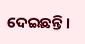ଦେଇଛନ୍ତି ।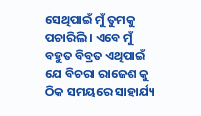ସେଥିପାଇଁ ମୁଁ ତୁମକୁ ପଚାରିଲି । ଏବେ ମୁଁ ବହୁତ ବିବ୍ରତ ଏଥିପାଇଁ ଯେ ବିଚରା ରାଜେଶ କୁ ଠିକ ସମୟରେ ସାହାର୍ଯ୍ୟ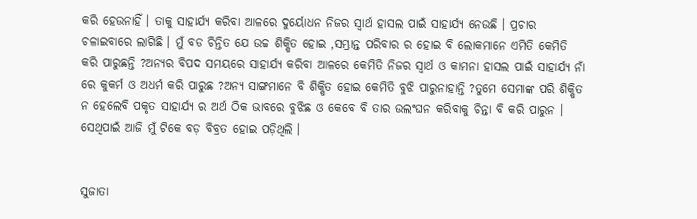କରି ହେଉନାହିଁ । ତାକୁ ସାହାର୍ଯ୍ୟ କରିବା ଆଳରେ ଦୁର୍ୟୋଧନ ନିଜର ସ୍ୱାର୍ଥ ହାସଲ ପାଇଁ ସାହାର୍ଯ୍ୟ ନେଉଛି । ପ୍ରଚାର ଚଳାଇବାରେ ଲାଗିଛି । ମୁଁ ବଡ ଚିନ୍ତିତ ଯେ ଉଚ୍ଚ ଶିକ୍ଷିତ ହୋଇ ,ସମ୍ଭ୍ରାନ୍ତ ପରିବାର ର ହୋଇ ବି ଲୋକମାନେ ଏମିତି କେମିତି କରି ପାରୁଛନ୍ତି ?ଅନ୍ୟର ବିପଦ ସମୟରେ ସାହାର୍ଯ୍ୟ କରିବା ଆଳରେ କେମିତି ନିଜର ସ୍ୱାର୍ଥ ଓ କାମନା ହାସଲ ପାଇଁ ସାହାର୍ଯ୍ୟ ନାଁ ରେ କୁକର୍ମ ଓ ଅଧର୍ମ କରି ପାରୁଛ ?ଅନ୍ୟ ସାଙ୍ଗମାନେ ବି ଶିକ୍ଷିତ ହୋଇ କେମିତି ବୁଝି ପାରୁନାହାନ୍ତି ?ତୁମେ ସେମାଙ୍କ ପରି ଶିକ୍ଷିତ ନ ହେଲେବି ପକୃତ ସାହାର୍ଯ୍ୟ ର ଅର୍ଥ ଠିକ ଭାବରେ ବୁଝିଛ ଓ କେବେ ବି ତାର ଉଲଂଘନ କରିବାକୁ ଚିନ୍ତା ବି କରି ପାରୁନ । ସେଥିପାଇଁ ଆଜି ମୁଁ ଟିକେ ବଡ଼ ବିବ୍ରତ ହୋଇ ପଡ଼ିଥିଲି ।


ସୁଜାତା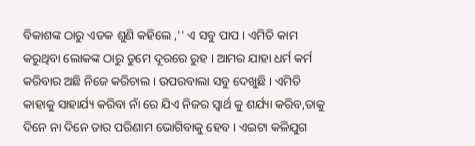ବିକାଶଙ୍କ ଠାରୁ ଏତକ ଶୁଣି କହିଲେ ,'' ଏ ସବୁ ପାପ । ଏମିତି କାମ କରୁଥିବା ଲୋକଙ୍କ ଠାରୁ ତୁମେ ଦୂରରେ ରୁହ । ଆମର ଯାହା ଧର୍ମ କର୍ମ କରିବାର ଅଛି ନିଜେ କରିଚାଲ । ଉପରବାଲା ସବୁ ଦେଖୁଛି । ଏମିତି କାହାକୁ ସାହାର୍ଯ୍ୟ କରିବା ନାଁ ରେ ଯିଏ ନିଜର ସ୍ୱାର୍ଥ କୁ ଶର୍ଯ୍ୟା କରିବ,ତାକୁ ଦିନେ ନା ଦିନେ ତାର ପରିଣାମ ଭୋଗିବାକୁ ହେବ । ଏଇଟା କଳିଯୁଗ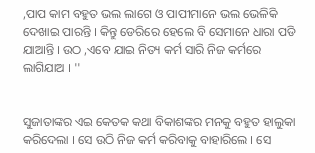,ପାପ କାମ ବହୁତ ଭଲ ଲାଗେ ଓ ପାପୀମାନେ ଭଲ ଭେଳିକି ଦେଖାଇ ପାରନ୍ତି । କିନ୍ତୁ ଡେରିରେ ହେଲେ ବି ସେମାନେ ଧାରା ପଡି ଯାଆନ୍ତି । ଉଠ ,ଏବେ ଯାଇ ନିତ୍ୟ କର୍ମ ସାରି ନିଜ କର୍ମରେ ଲାଗିଯାଅ । ''


ସୁଜାତାଙ୍କର ଏଇ କେତକ କଥା ବିକାଶଙ୍କର ମନକୁ ବହୁତ ହାଲୁକା କରିଦେଲା । ସେ ଉଠି ନିଜ କର୍ମ କରିବାକୁ ବାହାରିଲେ । ସେ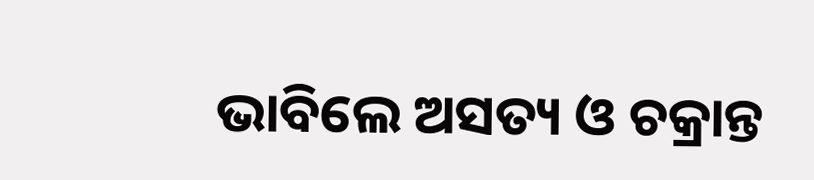ଭାବିଲେ ଅସତ୍ୟ ଓ ଚକ୍ରାନ୍ତ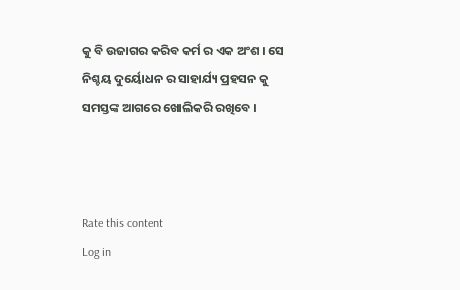କୁ ବି ଉଜାଗର କରିବ କର୍ମ ର ଏକ ଅଂଶ । ସେ ନିଶ୍ଚୟ ଦୁର୍ୟୋଧନ ର ସାହାର୍ଯ୍ୟ ପ୍ରହସନ କୁ ସମସ୍ତଙ୍କ ଆଗରେ ଖୋଲିକରି ରଖିବେ ।



Rate this content
Log in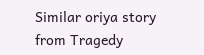Similar oriya story from Tragedy